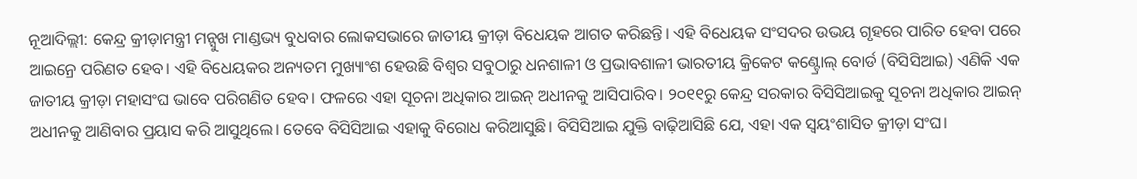ନୂଆଦିଲ୍ଲୀ: କେନ୍ଦ୍ର କ୍ରୀଡ଼ାମନ୍ତ୍ରୀ ମନ୍ସୁଖ ମାଣ୍ଡଭ୍ୟ ବୁଧବାର ଲୋକସଭାରେ ଜାତୀୟ କ୍ରୀଡ଼ା ବିଧେୟକ ଆଗତ କରିଛନ୍ତି। ଏହି ବିଧେୟକ ସଂସଦର ଉଭୟ ଗୃହରେ ପାରିତ ହେବା ପରେ ଆଇନ୍ରେ ପରିଣତ ହେବ। ଏହି ବିଧେୟକର ଅନ୍ୟତମ ମୁଖ୍ୟାଂଶ ହେଉଛି ବିଶ୍ବର ସବୁଠାରୁ ଧନଶାଳୀ ଓ ପ୍ରଭାବଶାଳୀ ଭାରତୀୟ କ୍ରିକେଟ କଣ୍ଟ୍ରୋଲ୍ ବୋର୍ଡ (ବିସିସିଆଇ) ଏଣିକି ଏକ ଜାତୀୟ କ୍ରୀଡ଼ା ମହାସଂଘ ଭାବେ ପରିଗଣିତ ହେବ। ଫଳରେ ଏହା ସୂଚନା ଅଧିକାର ଆଇନ୍ ଅଧୀନକୁ ଆସିପାରିବ। ୨୦୧୧ରୁ କେନ୍ଦ୍ର ସରକାର ବିସିସିଆଇକୁ ସୂଚନା ଅଧିକାର ଆଇନ୍ ଅଧୀନକୁ ଆଣିବାର ପ୍ରୟାସ କରି ଆସୁଥିଲେ। ତେବେ ବିସିସିଆଇ ଏହାକୁ ବିରୋଧ କରିଆସୁଛି। ବିସିସିଆଇ ଯୁକ୍ତି ବାଢ଼ିଆସିଛି ଯେ, ଏହା ଏକ ସ୍ବୟଂଶାସିତ କ୍ରୀଡ଼ା ସଂଘ।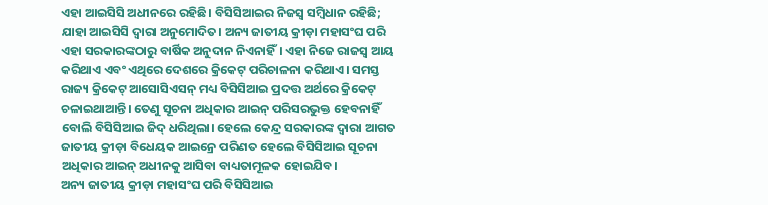ଏହା ଆଇସିସି ଅଧୀନରେ ରହିଛି। ବିସିସିଆଇର ନିଜସ୍ବ ସମ୍ବିଧାନ ରହିଛି; ଯାହା ଆଇସିସି ଦ୍ବାରା ଅନୁମୋଦିତ। ଅନ୍ୟ ଜାତୀୟ କ୍ରୀଡ଼ା ମହାସଂଘ ପରି ଏହା ସରକାରଙ୍କଠାରୁ ବାର୍ଷିକ ଅନୁଦାନ ନିଏନାହିଁ। ଏହା ନିଜେ ରାଜସ୍ବ ଆୟ କରିଥାଏ ଏବଂ ଏଥିରେ ଦେଶରେ କ୍ରିକେଟ୍ ପରିଚାଳନା କରିଥାଏ। ସମସ୍ତ ରାଜ୍ୟ କ୍ରିକେଟ୍ ଆସୋସିଏସନ୍ ମଧ୍ୟ ବିସିସିଆଇ ପ୍ରଦତ୍ତ ଅର୍ଥରେ କ୍ରିକେଟ୍ ଚଳାଇଥାଆନ୍ତି। ତେଣୁ ସୂଚନା ଅଧିକାର ଆଇନ୍ ପରିସରଭୁକ୍ତ ହେବନାହିଁ ବୋଲି ବିସିସିଆଇ ଜିଦ୍ ଧରିଥିଲା। ହେଲେ କେନ୍ଦ୍ର ସରକାରଙ୍କ ଦ୍ବାରା ଆଗତ ଜାତୀୟ କ୍ରୀଡ଼ା ବିଧେୟକ ଆଇନ୍ରେ ପରିଣତ ହେଲେ ବିସିସିଆଇ ସୂଚନା ଅଧିକାର ଆଇନ୍ ଅଧୀନକୁ ଆସିବା ବାଧ୍ୟତାମୂଳକ ହୋଇଯିବ।
ଅନ୍ୟ ଜାତୀୟ କ୍ରୀଡ଼ା ମହାସଂଘ ପରି ବିସିସିଆଇ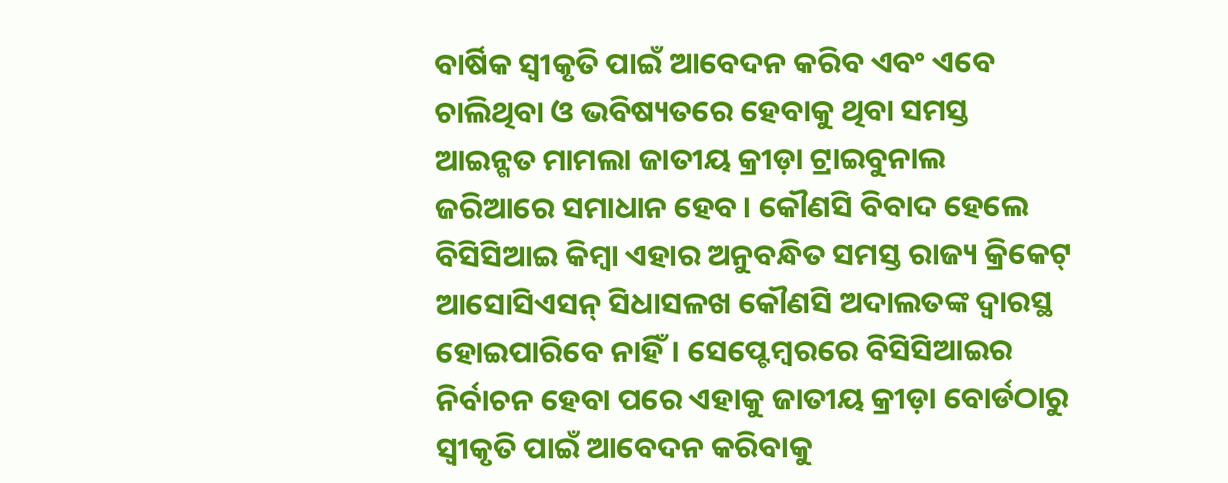ବାର୍ଷିକ ସ୍ବୀକୃତି ପାଇଁ ଆବେଦନ କରିବ ଏବଂ ଏବେ ଚାଲିଥିବା ଓ ଭବିଷ୍ୟତରେ ହେବାକୁ ଥିବା ସମସ୍ତ ଆଇନ୍ଗତ ମାମଲା ଜାତୀୟ କ୍ରୀଡ଼ା ଟ୍ରାଇବୁନାଲ ଜରିଆରେ ସମାଧାନ ହେବ। କୌଣସି ବିବାଦ ହେଲେ ବିସିସିଆଇ କିମ୍ବା ଏହାର ଅନୁବନ୍ଧିତ ସମସ୍ତ ରାଜ୍ୟ କ୍ରିକେଟ୍ ଆସୋସିଏସନ୍ ସିଧାସଳଖ କୌଣସି ଅଦାଲତଙ୍କ ଦ୍ବାରସ୍ଥ ହୋଇପାରିବେ ନାହିଁ। ସେପ୍ଟେମ୍ବରରେ ବିସିସିଆଇର ନିର୍ବାଚନ ହେବା ପରେ ଏହାକୁ ଜାତୀୟ କ୍ରୀଡ଼ା ବୋର୍ଡଠାରୁ ସ୍ବୀକୃତି ପାଇଁ ଆବେଦନ କରିବାକୁ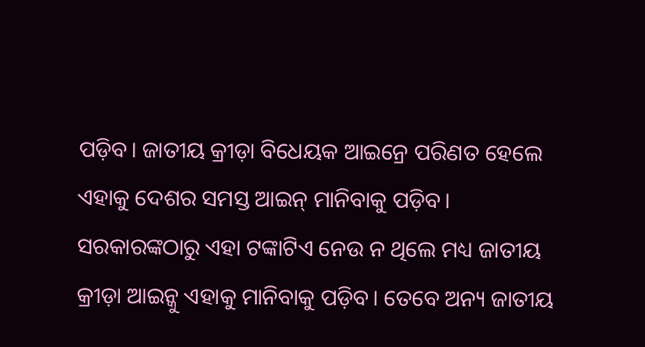ପଡ଼ିବ। ଜାତୀୟ କ୍ରୀଡ଼ା ବିଧେୟକ ଆଇନ୍ରେ ପରିଣତ ହେଲେ ଏହାକୁ ଦେଶର ସମସ୍ତ ଆଇନ୍ ମାନିବାକୁ ପଡ଼ିବ। ସରକାରଙ୍କଠାରୁ ଏହା ଟଙ୍କାଟିଏ ନେଉ ନ ଥିଲେ ମଧ୍ୟ ଜାତୀୟ କ୍ରୀଡ଼ା ଆଇନ୍କୁ ଏହାକୁ ମାନିବାକୁ ପଡ଼ିବ। ତେବେ ଅନ୍ୟ ଜାତୀୟ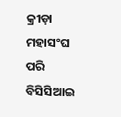କ୍ରୀଡ଼ା ମହାସଂଘ ପରି ବିସିସିଆଇ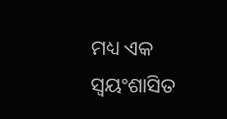ମଧ୍ୟ ଏକ ସ୍ବୟଂଶାସିତ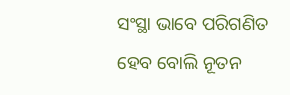ସଂସ୍ଥା ଭାବେ ପରିଗଣିତ ହେବ ବୋଲି ନୂତନ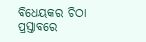ବିଧେୟକର ଚିଠା ପ୍ରସ୍ତାବରେ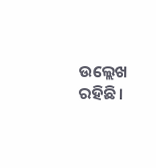ଉଲ୍ଲେଖ ରହିଛି।